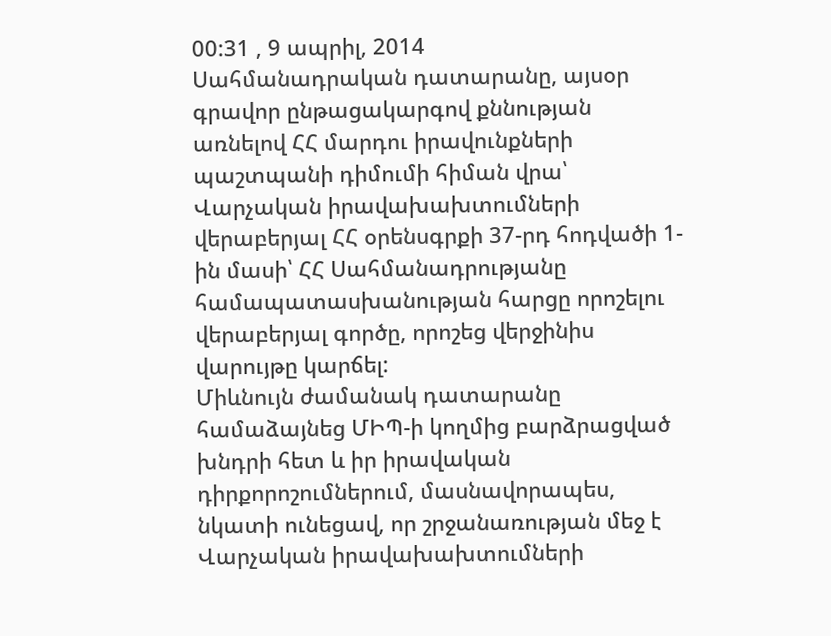00:31 , 9 ապրիլ, 2014
Սահմանադրական դատարանը, այսօր գրավոր ընթացակարգով քննության առնելով ՀՀ մարդու իրավունքների պաշտպանի դիմումի հիման վրա՝ Վարչական իրավախախտումների վերաբերյալ ՀՀ օրենսգրքի 37-րդ հոդվածի 1-ին մասի՝ ՀՀ Սահմանադրությանը համապատասխանության հարցը որոշելու վերաբերյալ գործը, որոշեց վերջինիս վարույթը կարճել:
Միևնույն ժամանակ դատարանը համաձայնեց ՄԻՊ-ի կողմից բարձրացված խնդրի հետ և իր իրավական դիրքորոշումներում, մասնավորապես, նկատի ունեցավ, որ շրջանառության մեջ է Վարչական իրավախախտումների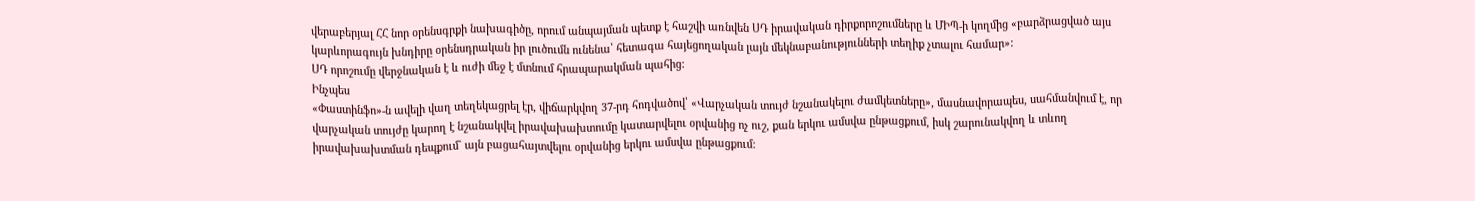վերաբերյալ ՀՀ նոր օրենսգրքի նախագիծը, որում անպայման պետք է հաշվի առնվեն ՍԴ իրավական դիրքորոշումները և ՄԻՊ-ի կողմից «բարձրացված այս կարևորագույն խնդիրը օրենսդրական իր լուծումն ունենա՝ հետագա հայեցողական լայն մեկնաբանությունների տեղիք չտալու համար»:
ՍԴ որոշումը վերջնական է և ուժի մեջ է մտնում հրապարակման պահից:
Ինչպես
«Փաստինֆո»-ն ավելի վաղ տեղեկացրել էր, վիճարկվող 37-րդ հոդվածով՝ «Վարչական տույժ նշանակելու ժամկետները», մասնավորապես, սահմանվում է, որ վարչական տույժը կարող է նշանակվել իրավախախտումը կատարվելու օրվանից ոչ ուշ, քան երկու ամսվա ընթացքում, իսկ շարունակվող և տևող իրավախախտման դեպքում` այն բացահայտվելու օրվանից երկու ամսվա ընթացքում: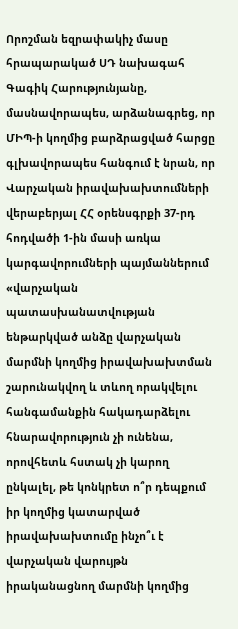Որոշման եզրափակիչ մասը հրապարակած ՍԴ նախագահ Գագիկ Հարությունյանը, մասնավորապես, արձանագրեց, որ ՄԻՊ-ի կողմից բարձրացված հարցը գլխավորապես հանգում է նրան, որ Վարչական իրավախախտումների վերաբերյալ ՀՀ օրենսգրքի 37-րդ հոդվածի 1-ին մասի առկա կարգավորումների պայմաններում «վարչական պատասխանատվության ենթարկված անձը վարչական մարմնի կողմից իրավախախտման շարունակվող և տևող որակվելու հանգամանքին հակադարձելու հնարավորություն չի ունենա, որովհետև հստակ չի կարող ընկալել, թե կոնկրետ ո՞ր դեպքում իր կողմից կատարված իրավախախտումը ինչո՞ւ է վարչական վարույթն իրականացնող մարմնի կողմից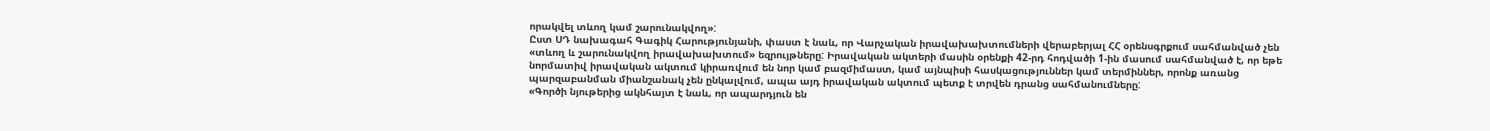որակվել տևող կամ շարունակվող»:
Ըստ ՍԴ նախագահ Գագիկ Հարությունյանի, փաստ է նաև, որ Վարչական իրավախախտումների վերաբերյալ ՀՀ օրենսգրքում սահմանված չեն «տևող և շարունակվող իրավախախտում» եզրույթները: Իրավական ակտերի մասին օրենքի 42-րդ հոդվածի 1-ին մասում սահմանված է, որ եթե նորմատիվ իրավական ակտում կիրառվում են նոր կամ բազմիմաստ, կամ այնպիսի հասկացություններ կամ տերմիններ, որոնք առանց պարզաբանման միանշանակ չեն ընկալվում, ապա այդ իրավական ակտում պետք է տրվեն դրանց սահմանումները:
«Գործի նյութերից ակնհայտ է նաև, որ ապարդյուն են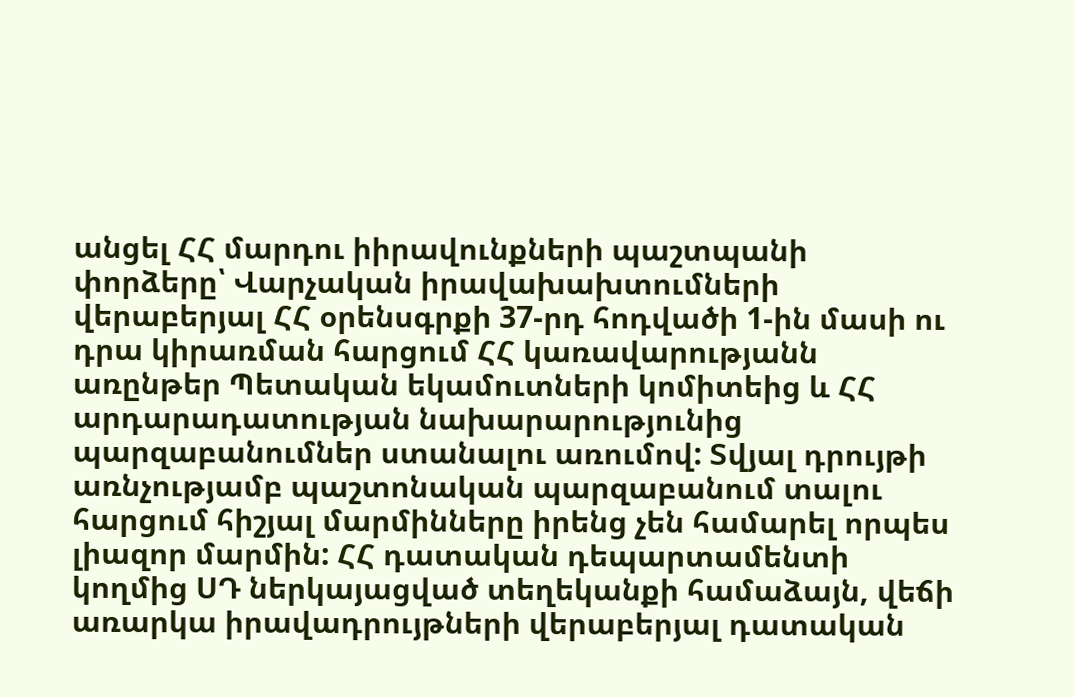անցել ՀՀ մարդու իիրավունքների պաշտպանի փորձերը՝ Վարչական իրավախախտումների վերաբերյալ ՀՀ օրենսգրքի 37-րդ հոդվածի 1-ին մասի ու դրա կիրառման հարցում ՀՀ կառավարությանն առընթեր Պետական եկամուտների կոմիտեից և ՀՀ արդարադատության նախարարությունից պարզաբանումներ ստանալու առումով: Տվյալ դրույթի առնչությամբ պաշտոնական պարզաբանում տալու հարցում հիշյալ մարմինները իրենց չեն համարել որպես լիազոր մարմին: ՀՀ դատական դեպարտամենտի կողմից ՍԴ ներկայացված տեղեկանքի համաձայն, վեճի առարկա իրավադրույթների վերաբերյալ դատական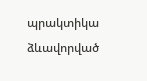պրակտիկա ձևավորված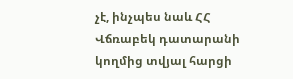չէ, ինչպես նաև ՀՀ Վճռաբեկ դատարանի կողմից տվյալ հարցի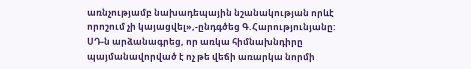առնչությամբ նախադեպային նշանակության որևէ որոշում չի կայացվել»,-ընդգծեց Գ.Հարությունյանը:
ՍԴ-ն արձանագրեց, որ առկա հիմնախնդիրը պայմանավորված է ոչ թե վեճի առարկա նորմի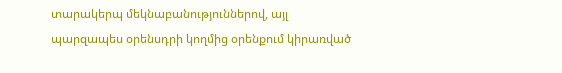տարակերպ մեկնաբանություններով, այլ պարզապես օրենսդրի կողմից օրենքում կիրառված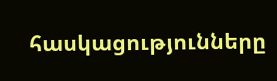հասկացությունները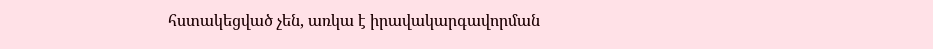հստակեցված չեն, առկա է իրավակարգավորման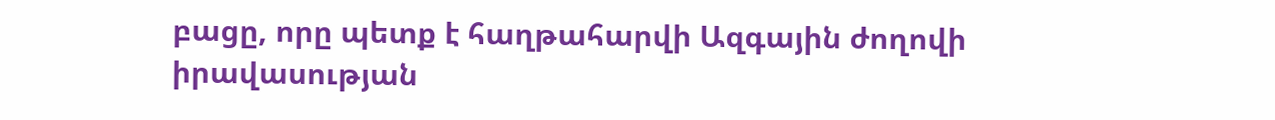բացը, որը պետք է հաղթահարվի Ազգային ժողովի իրավասության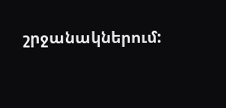շրջանակներում: